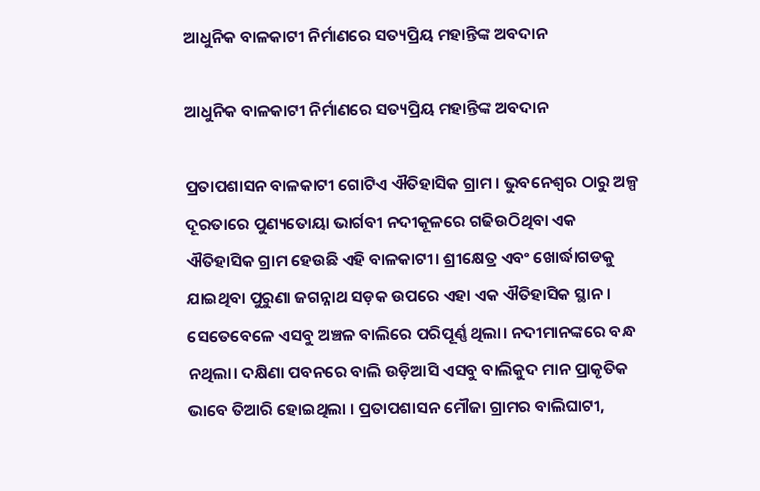ଆଧୁନିକ ବାଳକାଟୀ ନିର୍ମାଣରେ ସତ୍ୟପ୍ରିୟ ମହାନ୍ତିଙ୍କ ଅବଦାନ

ଆଧୁନିକ ବାଳକାଟୀ ନିର୍ମାଣରେ ସତ୍ୟପ୍ରିୟ ମହାନ୍ତିଙ୍କ ଅବଦାନ

ପ୍ରତାପଶାସନ ବାଳକାଟୀ ଗୋଟିଏ ଐତିହାସିକ ଗ୍ରାମ । ଭୁବନେଶ୍ୱର ଠାରୁ ଅଳ୍ପ ଦୂରତାରେ ପୁଣ୍ୟତୋୟା ଭାର୍ଗବୀ ନଦୀକୂଳରେ ଗଢିଉଠିଥିବା ଏକ ଐତିହାସିକ ଗ୍ରାମ ହେଉଛି ଏହି ବାଳକାଟୀ। ଶ୍ରୀକ୍ଷେତ୍ର ଏବଂ ଖୋର୍ଦ୍ଧାଗଡକୁ ଯାଇଥିବା ପୁରୁଣା ଜଗନ୍ନାଥ ସଡ଼କ ଉପରେ ଏହା ଏକ ଐତିହାସିକ ସ୍ଥାନ । ସେତେବେଳେ ଏସବୁ ଅଞ୍ଚଳ ବାଲିରେ ପରିପୂର୍ଣ୍ଣ ଥିଲା। ନଦୀମାନଙ୍କରେ ବନ୍ଧ ନଥିଲା। ଦକ୍ଷିଣା ପବନରେ ବାଲି ଉଡ଼ିଆସି ଏସବୁ ବାଲିକୁଦ ମାନ ପ୍ରାକୃତିକ ଭାବେ ତିଆରି ହୋଇଥିଲା । ପ୍ରତାପଶାସନ ମୌଜା ଗ୍ରାମର ବାଲିଘାଟୀ,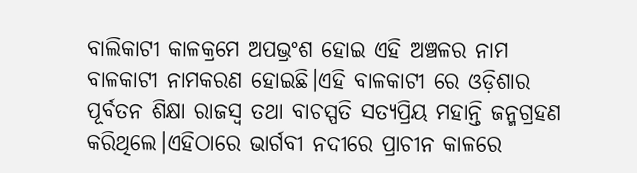ବାଲିକାଟୀ କାଳକ୍ରମେ ଅପଭ୍ରଂଶ ହୋଇ ଏହି ଅଞ୍ଚଳର ନାମ ବାଳକାଟୀ ନାମକରଣ ହୋଇଛି।ଏହି ବାଳକାଟୀ ରେ ଓଡ଼ିଶାର ପୂର୍ବତନ ଶିକ୍ଷା ରାଜସ୍ଵ ତଥା ବାଚସ୍ପତି ସତ୍ୟପ୍ରିୟ ମହାନ୍ତି ଜନ୍ମଗ୍ରହଣ କରିଥିଲେ।ଏହିଠାରେ ଭାର୍ଗବୀ ନଦୀରେ ପ୍ରାଚୀନ କାଳରେ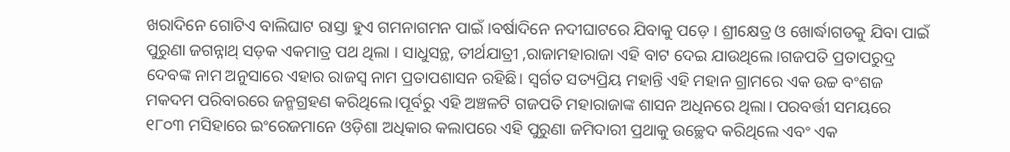ଖରାଦିନେ ଗୋଟିଏ ବାଲିଘାଟ ରାସ୍ତା ହୁଏ ଗମନାଗମନ ପାଇଁ ।ବର୍ଷାଦିନେ ନଦୀଘାଟରେ ଯିବାକୁ ପଡ଼େ । ଶ୍ରୀକ୍ଷେତ୍ର ଓ ଖୋର୍ଦ୍ଧାଗଡକୁ ଯିବା ପାଇଁ ପୁରୁଣା ଜଗନ୍ନାଥ୍ ସଡ଼କ ଏକମାତ୍ର ପଥ ଥିଲା । ସାଧୁସନ୍ଥ, ତୀର୍ଥଯାତ୍ରୀ ,ରାଜାମହାରାଜା ଏହି ବାଟ ଦେଇ ଯାଉଥିଲେ ।ଗଜପତି ପ୍ରତାପରୁଦ୍ର ଦେବଙ୍କ ନାମ ଅନୁସାରେ ଏହାର ରାଜସ୍ୱ ନାମ ପ୍ରତାପଶାସନ ରହିଛି। ସ୍ବର୍ଗତ ସତ୍ୟପ୍ରିୟ ମହାନ୍ତି ଏହି ମହାନ ଗ୍ରାମରେ ଏକ ଉଚ୍ଚ ବଂଶଜ ମକଦମ ପରିବାରରେ ଜନ୍ମଗ୍ରହଣ କରିଥିଲେ।ପୂର୍ବରୁ ଏହି ଅଞ୍ଚଳଟି ଗଜପତି ମହାରାଜାଙ୍କ ଶାସନ ଅଧିନରେ ଥିଲା। ପରବର୍ତ୍ତୀ ସମୟରେ ୧୮୦୩ ମସିହାରେ ଇଂରେଜମାନେ ଓଡ଼ିଶା ଅଧିକାର କଲାପରେ ଏହି ପୁରୁଣା ଜମିଦାରୀ ପ୍ରଥାକୁ ଉଚ୍ଛେଦ କରିଥିଲେ ଏବଂ ଏକ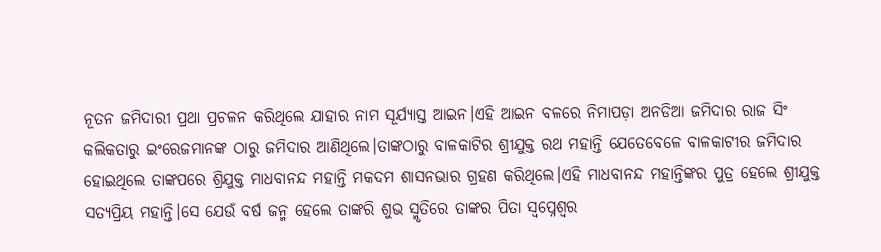ନୂତନ ଜମିଦାରୀ ପ୍ରଥା ପ୍ରଚଳନ କରିଥିଲେ ଯାହାର ନାମ ସୂର୍ଯ୍ୟାସ୍ତ ଆଇନ।ଏହି ଆଇନ ବଳରେ ନିମାପଡ଼ା ଅନଡିଆ ଜମିଦାର ରାଜ ସିଂ କଲିକତାରୁ ଇଂରେଜମାନଙ୍କ ଠାରୁ ଜମିଦାର ଆଣିଥିଲେ।ତାଙ୍କଠାରୁ ବାଳକାଟିର ଶ୍ରୀଯୁକ୍ତ ରଥ ମହାନ୍ତି ଯେତେବେଳେ ବାଳକାଟୀର ଜମିଦାର ହୋଇଥିଲେ ତାଙ୍କପରେ ଶ୍ରିଯୁକ୍ତ ମାଧବାନନ୍ଦ ମହାନ୍ତି ମକଦମ ଶାସନଭାର ଗ୍ରହଣ କରିଥିଲେ।ଏହି ମାଧବାନନ୍ଦ ମହାନ୍ତିଙ୍କର ପୁତ୍ର ହେଲେ ଶ୍ରୀଯୁକ୍ତ ସତ୍ୟପ୍ରିୟ ମହାନ୍ତି।ସେ ଯେଉଁ ବର୍ଷ ଜନ୍ମ ହେଲେ ତାଙ୍କରି ଶୁଭ ସ୍ମୃତିରେ ତାଙ୍କର ପିତା ସ୍ୱପ୍ନେଶ୍ୱର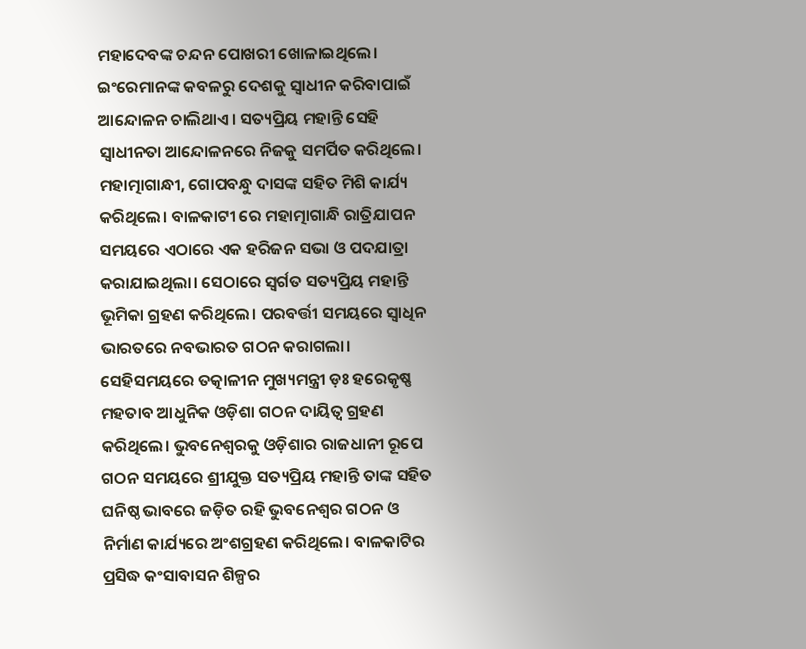ମହାଦେବଙ୍କ ଚନ୍ଦନ ପୋଖରୀ ଖୋଳାଇଥିଲେ। ଇଂରେମାନଙ୍କ କବଳରୁ ଦେଶକୁ ସ୍ଵାଧୀନ କରିବାପାଇଁ ଆନ୍ଦୋଳନ ଚାଲିଥାଏ। ସତ୍ୟପ୍ରିୟ ମହାନ୍ତି ସେହି ସ୍ଵାଧୀନତା ଆନ୍ଦୋଳନରେ ନିଜକୁ ସମର୍ପିତ କରିଥିଲେ। ମହାତ୍ମାଗାନ୍ଧୀ, ଗୋପବନ୍ଧୁ ଦାସଙ୍କ ସହିତ ମିଶି କାର୍ଯ୍ୟ କରିଥିଲେ। ବାଳକାଟୀ ରେ ମହାତ୍ମାଗାନ୍ଧି ରାତ୍ରିଯାପନ ସମୟରେ ଏଠାରେ ଏକ ହରିଜନ ସଭା ଓ ପଦଯାତ୍ରା କରାଯାଇଥିଲା। ସେଠାରେ ସ୍ବର୍ଗତ ସତ୍ୟପ୍ରିୟ ମହାନ୍ତି ଭୂମିକା ଗ୍ରହଣ କରିଥିଲେ। ପରବର୍ତ୍ତୀ ସମୟରେ ସ୍ୱାଧିନ ଭାରତରେ ନବଭାରତ ଗଠନ କରାଗଲା। ସେହିସମୟରେ ତତ୍କାଳୀନ ମୁଖ୍ୟମନ୍ତ୍ରୀ ଡ଼ଃ ହରେକୃଷ୍ଣ ମହତାବ ଆଧୁନିକ ଓଡ଼ିଶା ଗଠନ ଦାୟିତ୍ଵ ଗ୍ରହଣ କରିଥିଲେ। ଭୁବନେଶ୍ୱରକୁ ଓଡ଼ିଶାର ରାଜଧାନୀ ରୂପେ ଗଠନ ସମୟରେ ଶ୍ରୀଯୁକ୍ତ ସତ୍ୟପ୍ରିୟ ମହାନ୍ତି ତାଙ୍କ ସହିତ ଘନିଷ୍ଠ ଭାବରେ ଜଡ଼ିତ ରହି ଭୁବନେଶ୍ବର ଗଠନ ଓ ନିର୍ମାଣ କାର୍ଯ୍ୟରେ ଅଂଶଗ୍ରହଣ କରିଥିଲେ। ବାଳକାଟିର ପ୍ରସିଦ୍ଧ କଂସାବାସନ ଶିଳ୍ପର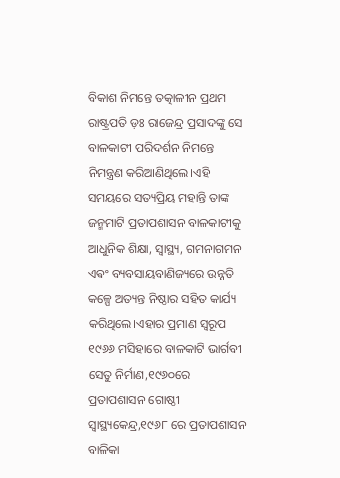ବିକାଶ ନିମନ୍ତେ ତତ୍କାଳୀନ ପ୍ରଥମ ରାଷ୍ଟ୍ରପତି ଡ଼ଃ ରାଜେନ୍ଦ୍ର ପ୍ରସାଦଙ୍କୁ ସେ ବାଳକାଟୀ ପରିଦର୍ଶନ ନିମନ୍ତେ ନିମନ୍ତ୍ରଣ କରିଆଣିଥିଲେ।ଏହି ସମୟରେ ସତ୍ୟପ୍ରିୟ ମହାନ୍ତି ତାଙ୍କ ଜନ୍ମମାଟି ପ୍ରତାପଶାସନ ବାଳକାଟୀକୁ ଆଧୁନିକ ଶିକ୍ଷା, ସ୍ବାସ୍ଥ୍ୟ, ଗମନାଗମନ ଏଵଂ ବ୍ୟବସାୟବାଣିଜ୍ୟରେ ଉନ୍ନତି କଳ୍ପେ ଅତ୍ୟନ୍ତ ନିଷ୍ଠାର ସହିତ କାର୍ଯ୍ୟ କରିଥିଲେ।ଏହାର ପ୍ରମାଣ ସ୍ବରୂପ ୧୯୬୬ ମସିହାରେ ବାଳକାଟି ଭାର୍ଗବୀ ସେତୁ ନିର୍ମାଣ,୧୯୬୦ରେ ପ୍ରତାପଶାସନ ଗୋଷ୍ଠୀ ସ୍ବାସ୍ଥ୍ୟକେନ୍ଦ୍ର,୧୯୬୮ ରେ ପ୍ରତାପଶାସନ ବାଳିକା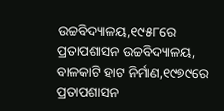ଉଚ୍ଚବିଦ୍ୟାଳୟ,୧୯୫୮ରେ ପ୍ରତାପଶାସନ ଉଚ୍ଚବିଦ୍ୟାଳୟ, ବାଳକାଟି ହାଟ ନିର୍ମାଣ,୧୯୭୯ରେ ପ୍ରତାପଶାସନ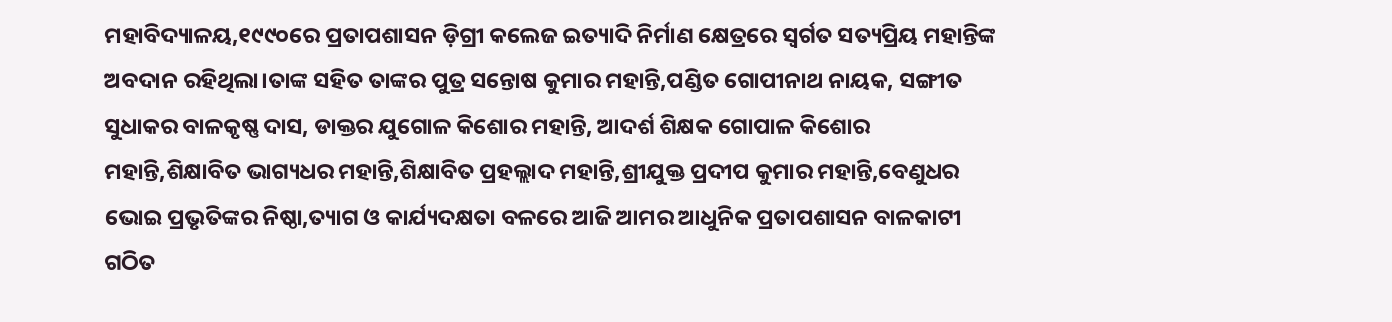ମହାବିଦ୍ୟାଳୟ,୧୯୯୦ରେ ପ୍ରତାପଶାସନ ଡ଼ିଗ୍ରୀ କଲେଜ ଇତ୍ୟାଦି ନିର୍ମାଣ କ୍ଷେତ୍ରରେ ସ୍ୱର୍ଗତ ସତ୍ୟପ୍ରିୟ ମହାନ୍ତିଙ୍କ ଅବଦାନ ରହିଥିଲା।ତାଙ୍କ ସହିତ ତାଙ୍କର ପୁତ୍ର ସନ୍ତୋଷ କୁମାର ମହାନ୍ତି,ପଣ୍ଡିତ ଗୋପୀନାଥ ନାୟକ, ସଙ୍ଗୀତ ସୁଧାକର ବାଳକୃଷ୍ଣ ଦାସ, ଡାକ୍ତର ଯୁଗୋଳ କିଶୋର ମହାନ୍ତି, ଆଦର୍ଶ ଶିକ୍ଷକ ଗୋପାଳ କିଶୋର ମହାନ୍ତି,ଶିକ୍ଷାବିତ ଭାଗ୍ୟଧର ମହାନ୍ତି,ଶିକ୍ଷାବିତ ପ୍ରହଲ୍ଲାଦ ମହାନ୍ତି,ଶ୍ରୀଯୁକ୍ତ ପ୍ରଦୀପ କୁମାର ମହାନ୍ତି,ବେଣୁଧର ଭୋଇ ପ୍ରଭୃତିଙ୍କର ନିଷ୍ଠା,ତ୍ୟାଗ ଓ କାର୍ଯ୍ୟଦକ୍ଷତା ବଳରେ ଆଜି ଆମର ଆଧୁନିକ ପ୍ରତାପଶାସନ ବାଳକାଟୀ ଗଠିତ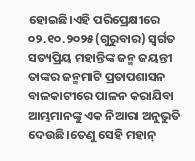ହୋଇଛି।ଏହି ପରିପ୍ରେକ୍ଷୀରେ ୦୨.୧୦.୨୦୨୫(ଗୁରୁବାର) ସ୍ୱର୍ଗତ ସତ୍ୟପ୍ରିୟ ମହାନ୍ତିଙ୍କ ଜନ୍ମ ଜୟନ୍ତୀ ତାଙ୍କର ଜନ୍ମମାଟି ପ୍ରତାପଶାସନ ବାଳକାଟୀରେ ପାଳନ କରାଯିବା ଆମ୍ଭମାନଙ୍କୁ ଏକ ନିଆରା ଅନୁଭୁତି ଦେଉଛି।ତେଣୁ ସେହି ମହାନ୍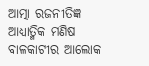ଆତ୍ମା ରଜନୀତିଜ୍ଞ ଆଧ୍ୟାତ୍ମିକ ମଣିଷ ବାଳକାଟୀର ଆଲୋକ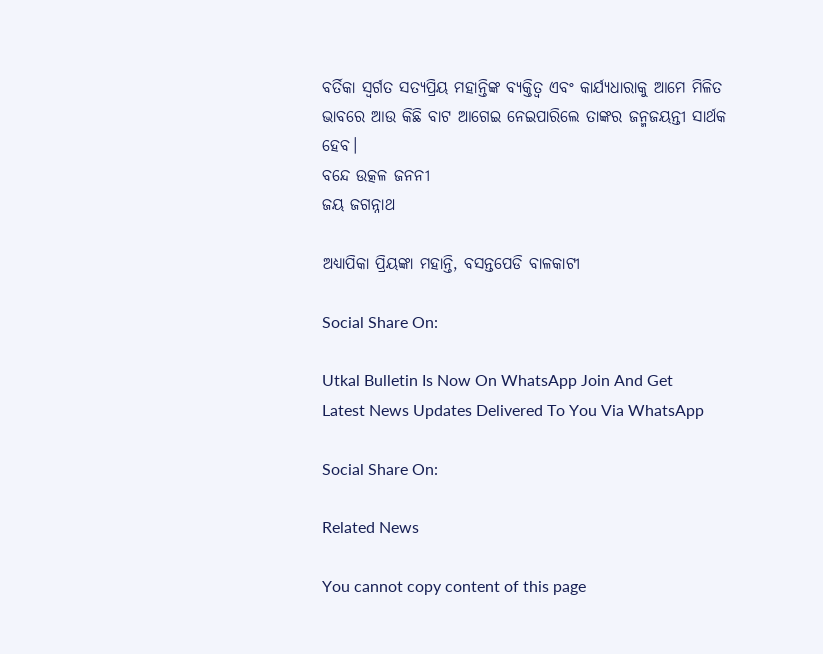ବର୍ତିକା ସ୍ୱର୍ଗତ ସତ୍ୟପ୍ରିୟ ମହାନ୍ତିଙ୍କ ବ୍ୟକ୍ତିତ୍ଵ ଏବଂ କାର୍ଯ୍ୟଧାରାକୁ ଆମେ ମିଳିତ ଭାବରେ ଆଉ କିଛି ବାଟ ଆଗେଇ ନେଇପାରିଲେ ତାଙ୍କର ଜନ୍ମଜୟନ୍ତୀ ସାର୍ଥକ ହେବ।
ବନ୍ଦେ ଉତ୍କଳ ଜନନୀ
ଜୟ ଜଗନ୍ନାଥ

ଅଧ୍ୟାପିକା ପ୍ରିୟଙ୍କା ମହାନ୍ତି, ବସନ୍ତପେଡି ବାଳକାଟୀ

Social Share On:

Utkal Bulletin Is Now On WhatsApp Join And Get Latest News Updates Delivered To You Via WhatsApp

Social Share On:

Related News

You cannot copy content of this page